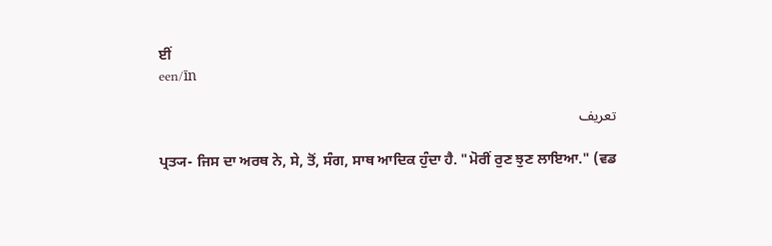ਈਂ
een/īn

تعریف

ਪ੍ਰਤ੍ਯ- ਜਿਸ ਦਾ ਅਰਥ ਨੇ, ਸੇ, ਤੋਂ, ਸੰਗ, ਸਾਥ ਆਦਿਕ ਹੁੰਦਾ ਹੈ. "ਮੋਰੀਂ ਰੁਣ ਝੁਣ ਲਾਇਆ." (ਵਡ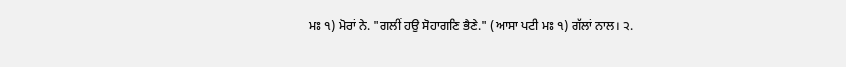ਮਃ ੧) ਮੋਰਾਂ ਨੇ. "ਗਲੀਂ ਹਉ ਸੋਹਾਗਣਿ ਭੈਣੇ." (ਆਸਾ ਪਟੀ ਮਃ ੧) ਗੱਲਾਂ ਨਾਲ। ੨.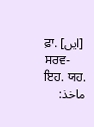ਫ਼ਾ. [ایں] ਸਰਵ- ਇਹ. ਯਹ.
ماخذ: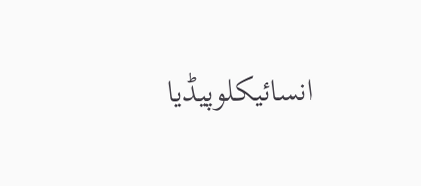انسائیکلوپیڈیا